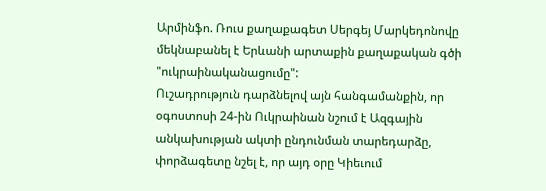Արմինֆո. Ռուս քաղաքագետ Սերգեյ Մարկեդոնովը մեկնաբանել է Երևանի արտաքին քաղաքական գծի "ուկրաինականացումը":
Ուշադրություն դարձնելով այն հանգամանքին, որ օգոստոսի 24-ին Ուկրաինան նշում է Ազգային անկախության ակտի ընդունման տարեդարձը, փորձագետը նշել է, որ այդ օրը Կիեւում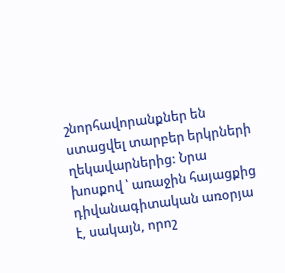շնորհավորանքներ են ստացվել տարբեր երկրների ղեկավարներից: Նրա խոսքով ՝ առաջին հայացքից դիվանագիտական առօրյա է, սակայն, որոշ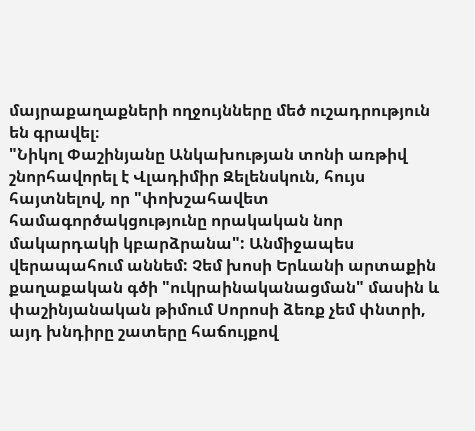մայրաքաղաքների ողջույնները մեծ ուշադրություն են գրավել։
"Նիկոլ Փաշինյանը Անկախության տոնի առթիվ շնորհավորել է Վլադիմիր Զելենսկուն, հույս հայտնելով, որ "փոխշահավետ համագործակցությունը որակական նոր մակարդակի կբարձրանա": Անմիջապես վերապահում աննեմ: Չեմ խոսի Երևանի արտաքին քաղաքական գծի "ուկրաինականացման" մասին և փաշինյանական թիմում Սորոսի ձեռք չեմ փնտրի, այդ խնդիրը շատերը հաճույքով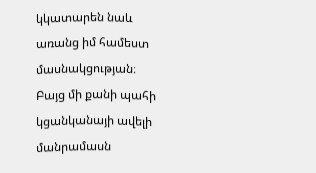կկատարեն նաև առանց իմ համեստ մասնակցության։ Բայց մի քանի պահի կցանկանայի ավելի մանրամասն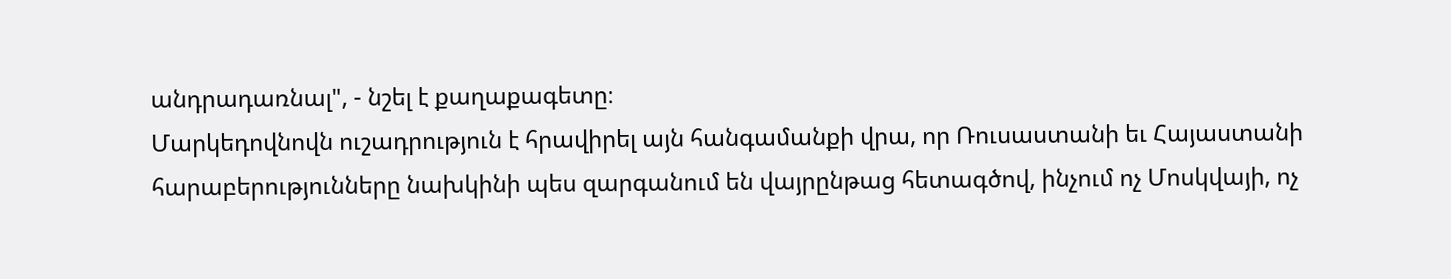անդրադառնալ", - նշել է քաղաքագետը։
Մարկեդովնովն ուշադրություն է հրավիրել այն հանգամանքի վրա, որ Ռուսաստանի եւ Հայաստանի հարաբերությունները նախկինի պես զարգանում են վայրընթաց հետագծով, ինչում ոչ Մոսկվայի, ոչ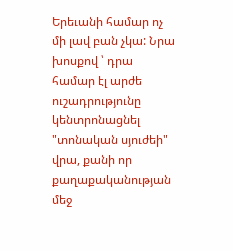Երեւանի համար ոչ մի լավ բան չկա: Նրա խոսքով ՝ դրա համար էլ արժե ուշադրությունը կենտրոնացնել "տոնական սյուժեի" վրա, քանի որ քաղաքականության մեջ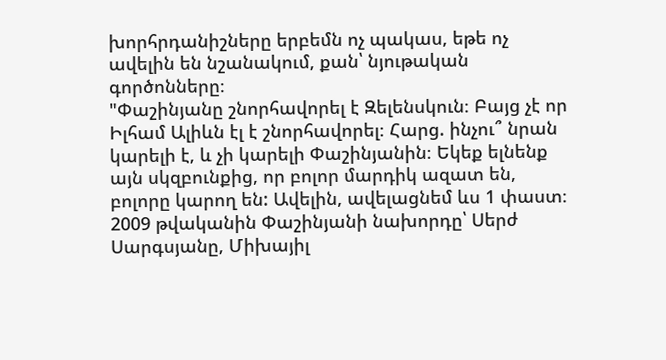խորհրդանիշները երբեմն ոչ պակաս, եթե ոչ ավելին են նշանակում, քան՝ նյութական գործոնները։
"Փաշինյանը շնորհավորել է Զելենսկուն։ Բայց չէ որ Իլհամ Ալիևն էլ է շնորհավորել։ Հարց. ինչու՞ նրան կարելի է, և չի կարելի Փաշինյանին։ Եկեք ելնենք այն սկզբունքից, որ բոլոր մարդիկ ազատ են, բոլորը կարող են: Ավելին, ավելացնեմ ևս 1 փաստ։ 2009 թվականին Փաշինյանի նախորդը՝ Սերժ Սարգսյանը, Միխայիլ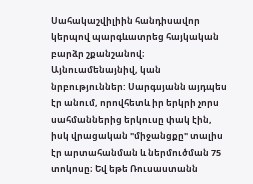Սահակաշվիլիին հանդիսավոր կերպով պարգևատրեց հայկական բարձր շքանշանով։ Այնուամենայնիվ, կան նրբություններ: Սարգսյանն այդպես էր անում, որովհետև իր երկրի չորս սահմաններից երկուսը փակ էին, իսկ վրացական "միջանցքը" տալիս էր արտահանման և ներմուծման 75 տոկոսը։ Եվ եթե Ռուսաստանն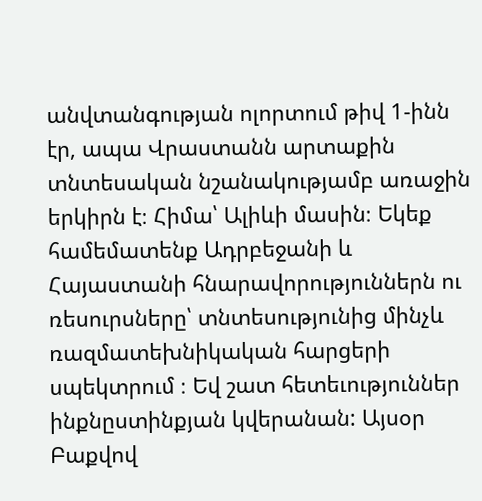անվտանգության ոլորտում թիվ 1-ինն էր, ապա Վրաստանն արտաքին տնտեսական նշանակությամբ առաջին երկիրն է։ Հիմա՝ Ալիևի մասին։ Եկեք համեմատենք Ադրբեջանի և Հայաստանի հնարավորություններն ու ռեսուրսները՝ տնտեսությունից մինչև ռազմատեխնիկական հարցերի սպեկտրում ։ Եվ շատ հետեւություններ ինքնըստինքյան կվերանան: Այսօր Բաքվով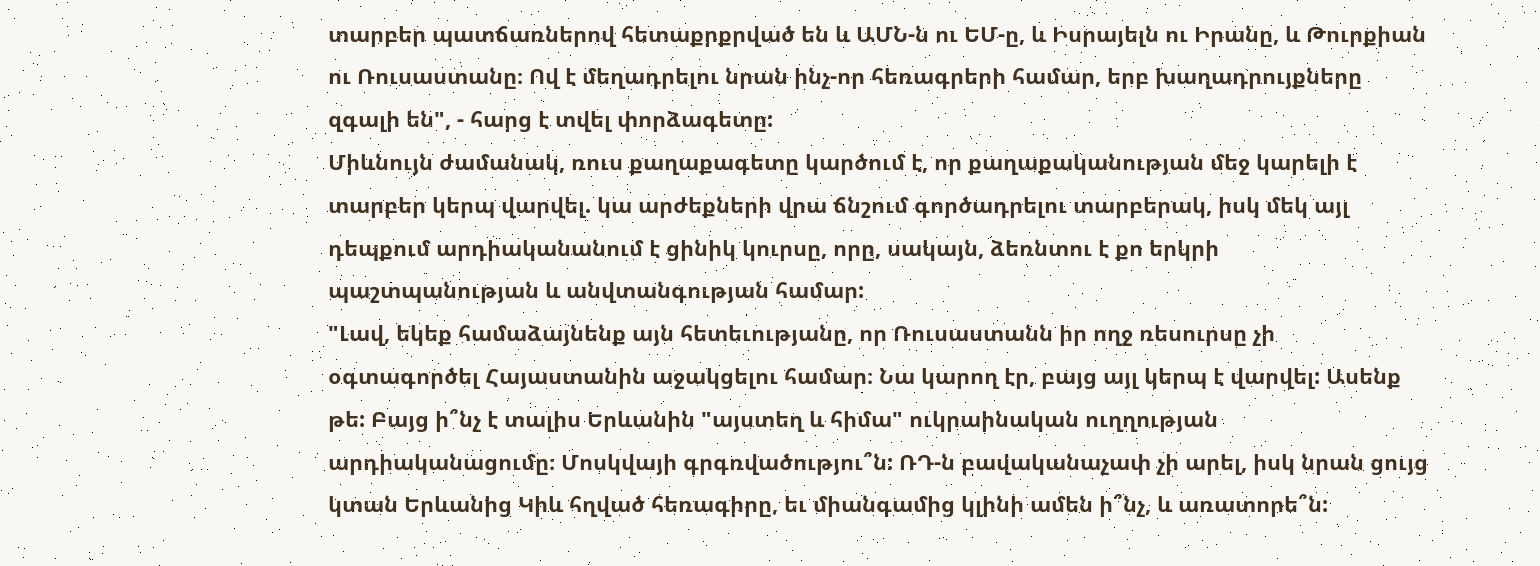տարբեր պատճառներով հետաքրքրված են և ԱՄՆ-ն ու ԵՄ-ը, և Իսրայելն ու Իրանը, և Թուրքիան ու Ռուսաստանը։ Ով է մեղադրելու նրան ինչ-որ հեռագրերի համար, երբ խաղադրույքները զգալի են", - հարց է տվել փորձագետը:
Միևնույն ժամանակ, ռուս քաղաքագետը կարծում է, որ քաղաքականության մեջ կարելի է տարբեր կերպ վարվել. կա արժեքների վրա ճնշում գործադրելու տարբերակ, իսկ մեկ այլ դեպքում արդիականանում է ցինիկ կուրսը, որը, սակայն, ձեռնտու է քո երկրի պաշտպանության և անվտանգության համար:
"Լավ, եկեք համաձայնենք այն հետեւությանը, որ Ռուսաստանն իր ողջ ռեսուրսը չի օգտագործել Հայաստանին աջակցելու համար։ Նա կարող էր, բայց այլ կերպ է վարվել: Ասենք թե: Բայց ի՞նչ է տալիս Երևանին "այստեղ և հիմա" ուկրաինական ուղղության արդիականացումը։ Մոսկվայի գրգռվածությու՞ն: ՌԴ-ն բավականաչափ չի արել, իսկ նրան ցույց կտան Երևանից Կիև հղված հեռագիրը, եւ միանգամից կլինի ամեն ի՞նչ, և առատորե՞ն: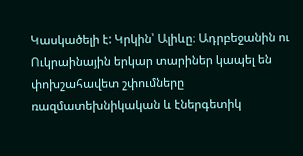Կասկածելի է: Կրկին՝ Ալիևը։ Ադրբեջանին ու Ուկրաինային երկար տարիներ կապել են փոխշահավետ շփումները ռազմատեխնիկական և էներգետիկ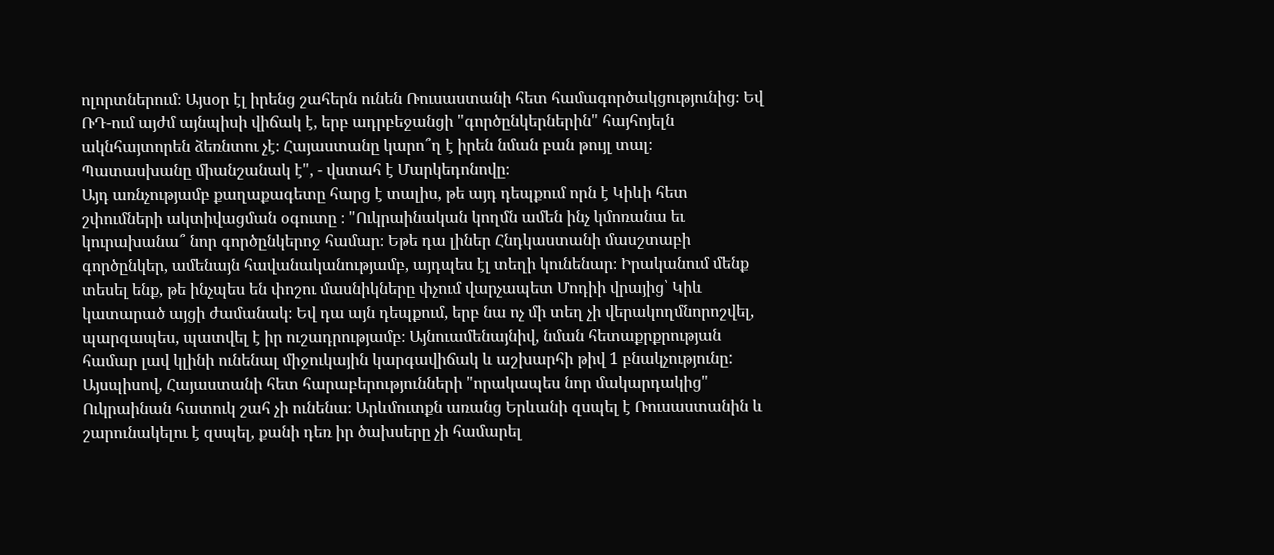ոլորտներում։ Այսօր էլ իրենց շահերն ունեն Ռուսաստանի հետ համագործակցությունից։ Եվ ՌԴ-ում այժմ այնպիսի վիճակ է, երբ ադրբեջանցի "գործընկերներին" հայհոյելն ակնհայտորեն ձեռնտու չէ։ Հայաստանը կարո՞ղ է իրեն նման բան թույլ տալ։ Պատասխանը միանշանակ է", - վստահ է Մարկեդոնովը։
Այդ առնչությամբ քաղաքագետը հարց է տալիս, թե այդ դեպքում որն է Կիևի հետ շփումների ակտիվացման օգուտը ։ "Ուկրաինական կողմն ամեն ինչ կմոռանա եւ կուրախանա՞ նոր գործընկերոջ համար։ Եթե դա լիներ Հնդկաստանի մասշտաբի գործընկեր, ամենայն հավանականությամբ, այդպես էլ տեղի կունենար։ Իրականում մենք տեսել ենք, թե ինչպես են փոշու մասնիկները փչում վարչապետ Մոդիի վրայից՝ Կիև կատարած այցի ժամանակ։ Եվ դա այն դեպքում, երբ նա ոչ մի տեղ չի վերակողմնորոշվել, պարզապես, պատվել է իր ուշադրությամբ։ Այնուամենայնիվ, նման հետաքրքրության համար լավ կլինի ունենալ միջուկային կարգավիճակ և աշխարհի թիվ 1 բնակչությունը: Այսպիսով, Հայաստանի հետ հարաբերությունների "որակապես նոր մակարդակից" Ուկրաինան հատուկ շահ չի ունենա։ Արևմուտքն առանց Երևանի զսպել է Ռուսաստանին և շարունակելու է զսպել, քանի դեռ իր ծախսերը չի համարել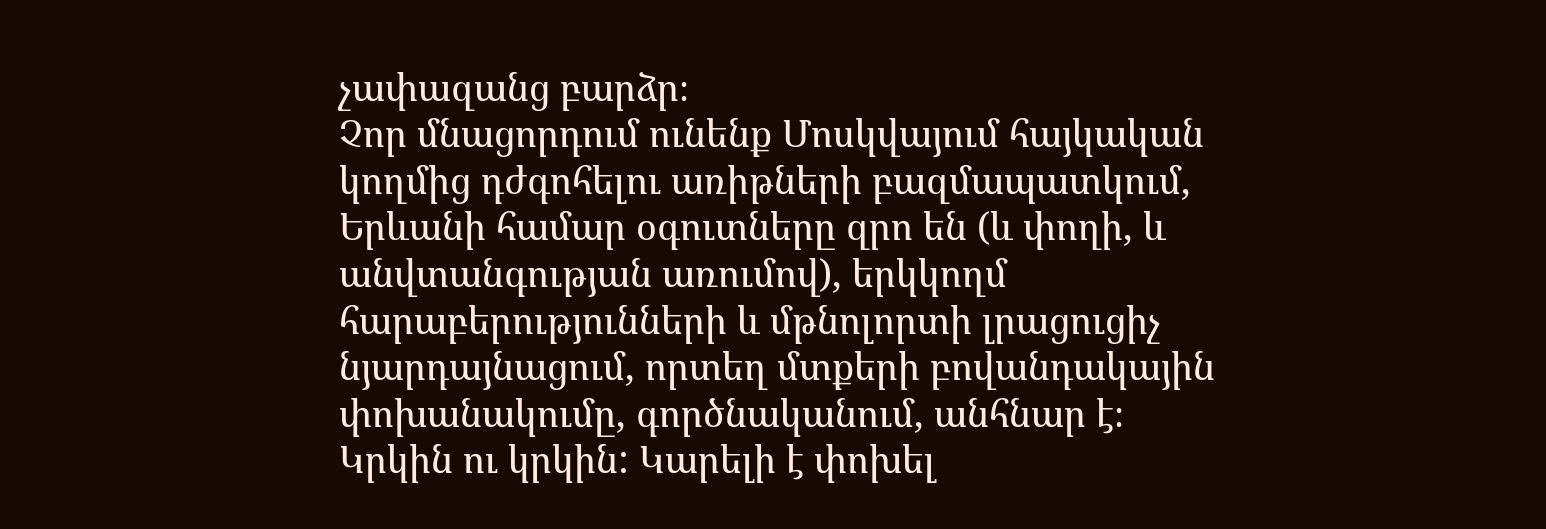չափազանց բարձր։
Չոր մնացորդում ունենք Մոսկվայում հայկական կողմից դժգոհելու առիթների բազմապատկում, Երևանի համար օգուտները զրո են (և փողի, և անվտանգության առումով), երկկողմ հարաբերությունների և մթնոլորտի լրացուցիչ նյարդայնացում, որտեղ մտքերի բովանդակային փոխանակումը, գործնականում, անհնար է։ Կրկին ու կրկին: Կարելի է փոխել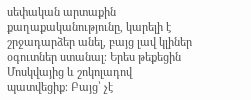սեփական արտաքին քաղաքականությունը, կարելի է շրջադարձեր անել, բայց լավ կլիներ օգուտներ ստանալ։ Երես թեքեցին Մոսկվայից և շոկոլադով պատվեցիք։ Բայց՝ չէ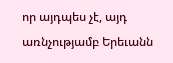որ այդպես չէ, այդ առնչությամբ Երեւանն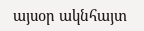այսօր ակնհայտ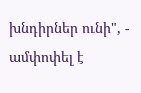խնդիրներ ունի", - ամփոփել է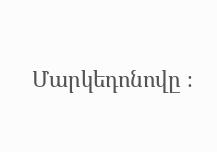Մարկեդոնովը ։